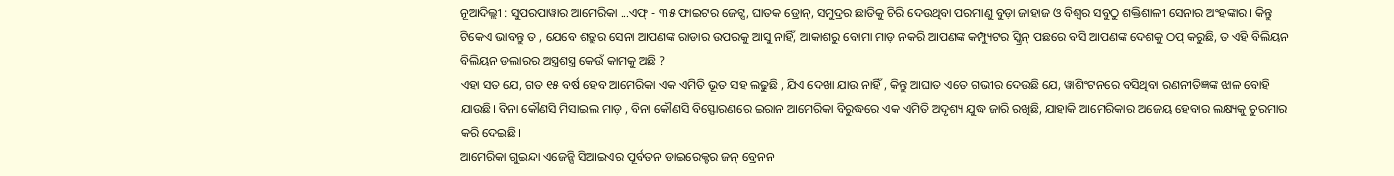ନୂଆଦିଲ୍ଲୀ : ସୁପରପାୱାର ଆମେରିକା ...ଏଫ୍ - ୩୫ ଫାଇଟର ଜେଟ୍ସ, ଘାତକ ଡ୍ରୋନ୍, ସମୁଦ୍ରର ଛାତିକୁ ଚିରି ଦେଉଥିବା ପରମାଣୁ ବୁଡ଼ା ଜାହାଜ ଓ ବିଶ୍ୱର ସବୁଠୁ ଶକ୍ତିଶାଳୀ ସେନାର ଅଂହଙ୍କାର। କିନ୍ତୁ ଟିକେଏ ଭାବନ୍ତୁ ତ , ଯେବେ ଶତ୍ରୁର ସେନା ଆପଣଙ୍କ ରାଡାର ଉପରକୁ ଆସୁ ନାହିଁ, ଆକାଶରୁ ବୋମା ମାଡ଼ ନକରି ଆପଣଙ୍କ କମ୍ପ୍ୟୁଟର ସ୍କ୍ରିନ୍ ପଛରେ ବସି ଆପଣଙ୍କ ଦେଶକୁ ଠପ୍ କରୁଛି, ତ ଏହି ବିଲିୟନ ବିଲିୟନ ଡଲାରର ଅସ୍ତ୍ରଶସ୍ତ୍ର କେଉଁ କାମକୁ ଅଛି ?
ଏହା ସତ ଯେ, ଗତ ୧୫ ବର୍ଷ ହେବ ଆମେରିକା ଏକ ଏମିତି ଭୂତ ସହ ଲଢୁଛି , ଯିଏ ଦେଖା ଯାଉ ନାହିଁ , କିନ୍ତୁ ଆଘାତ ଏତେ ଗଭୀର ଦେଉଛି ଯେ, ୱାଶିଂଟନରେ ବସିଥିବା ରଣନୀତିଜ୍ଞଙ୍କ ଝାଳ ବୋହି ଯାଉଛି। ବିନା କୌଣସି ମିସାଇଲ ମାଡ଼ , ବିନା କୌଣସି ବିସ୍ଫୋରଣରେ ଇରାନ ଆମେରିକା ବିରୁଦ୍ଧରେ ଏକ ଏମିତି ଅଦୃଶ୍ୟ ଯୁଦ୍ଧ ଜାରି ରଖିଛି, ଯାହାକି ଆମେରିକାର ଅଜେୟ ହେବାର ଲକ୍ଷ୍ୟକୁ ଚୁରମାର କରି ଦେଇଛି।
ଆମେରିକା ଗୁଇନ୍ଦା ଏଜେନ୍ସି ସିଆଇଏର ପୂର୍ବତନ ଡାଇରେକ୍ଟର ଜନ୍ ବ୍ରେନନ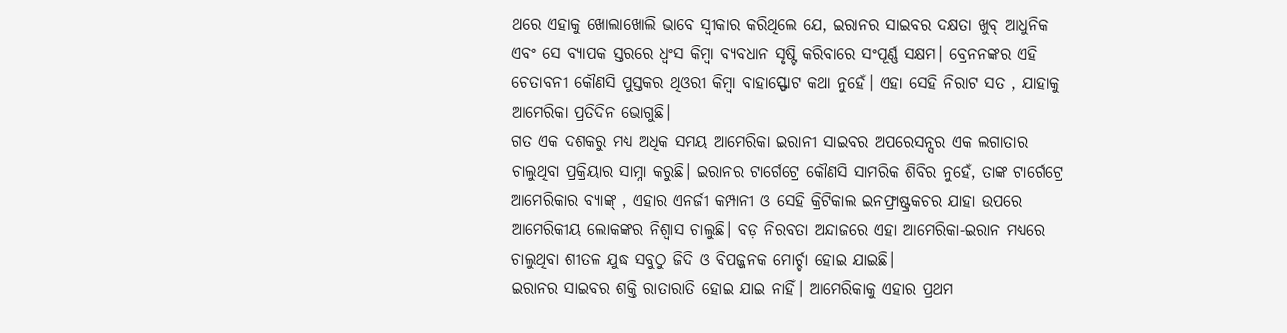ଥରେ ଏହାକୁ ଖୋଲାଖୋଲି ଭାବେ ସ୍ୱୀକାର କରିଥିଲେ ଯେ, ଇରାନର ସାଇବର ଦକ୍ଷତା ଖୁବ୍ ଆଧୁନିକ ଏବଂ ସେ ବ୍ୟାପକ ସ୍ତରରେ ଧ୍ୱଂସ କିମ୍ୱା ବ୍ୟବଧାନ ସୃଷ୍ଟି କରିବାରେ ସଂପୂର୍ଣ୍ଣ ସକ୍ଷମ। ବ୍ରେନନଙ୍କର ଏହି ଚେତାବନୀ କୌଣସି ପୁସ୍ତକର ଥିଓରୀ କିମ୍ୱା ବାହାସ୍ଫୋଟ କଥା ନୁହେଁ। ଏହା ସେହି ନିରାଟ ସତ , ଯାହାକୁ ଆମେରିକା ପ୍ରତିଦିନ ଭୋଗୁଛି।
ଗତ ଏକ ଦଶକରୁ ମଧ୍ୟ ଅଧିକ ସମୟ ଆମେରିକା ଇରାନୀ ସାଇବର ଅପରେସନ୍ସର ଏକ ଲଗାତାର ଚାଲୁଥିବା ପ୍ରକ୍ରିୟାର ସାମ୍ନା କରୁଛି। ଇରାନର ଟାର୍ଗେଟ୍ରେ କୌଣସି ସାମରିକ ଶିବିର ନୁହେଁ, ତାଙ୍କ ଟାର୍ଗେଟ୍ରେ ଆମେରିକାର ବ୍ୟାଙ୍କ୍ , ଏହାର ଏନର୍ଜୀ କମ୍ପାନୀ ଓ ସେହି କ୍ରିଟିକାଲ ଇନଫ୍ରାଷ୍ଟ୍ରକଚର ଯାହା ଉପରେ ଆମେରିକୀୟ ଲୋକଙ୍କର ନିଶ୍ୱାସ ଚାଲୁଛି। ବଡ଼ ନିରବତା ଅନ୍ଦାଜରେ ଏହା ଆମେରିକା-ଇରାନ ମଧ୍ୟରେ ଚାଲୁଥିବା ଶୀତଳ ଯୁଦ୍ଧ ସବୁଠୁ ଜିଦି ଓ ବିପଜ୍ଜନକ ମୋର୍ଚ୍ଚା ହୋଇ ଯାଇଛି।
ଇରାନର ସାଇବର ଶକ୍ତି ରାତାରାତି ହୋଇ ଯାଇ ନାହିଁ। ଆମେରିକାକୁ ଏହାର ପ୍ରଥମ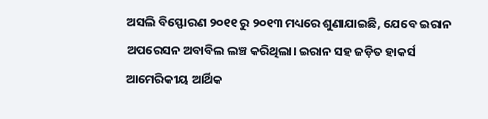ଅସଲି ବିସ୍ଫୋରଣ ୨୦୧୧ ରୁ ୨୦୧୩ ମଧ୍ୟରେ ଶୁଣାଯାଇଛି, ଯେବେ ଇରାନ ଅପରେସନ ଅବାବିଲ ଲଞ୍ଚ କରିଥିଲା। ଇରାନ ସହ ଜଡ଼ିତ ହାକର୍ସ ଆମେରିକୀୟ ଆର୍ଥିକ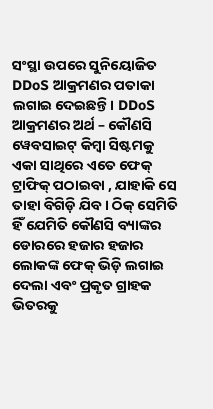ସଂସ୍ଥା ଉପରେ ସୁନିୟୋଜିତ DDoS ଆକ୍ରମଣର ପତାକା ଲଗାଇ ଦେଇଛନ୍ତି। DDoS ଆକ୍ରମଣର ଅର୍ଥ – କୌଣସି ୱେବସାଇଟ୍ କିମ୍ୱା ସିଷ୍ଟମକୁ ଏକା ସାଥିରେ ଏତେ ଫେକ୍ ଟ୍ରାଫିକ୍ ପଠାଇବା , ଯାହାକି ସେ ତାହା ବିଗିଡ଼ି ଯିବ। ଠିକ୍ ସେମିତି ହିଁ ଯେମିତି କୌଣସି ବ୍ୟାଙ୍କର ଡୋରରେ ହଜାର ହଜାର ଲୋକଙ୍କ ଫେକ୍ ଭିଡ଼ି ଲଗାଇ ଦେଲା ଏବଂ ପ୍ରକୃତ ଗ୍ରାହକ ଭିତରକୁ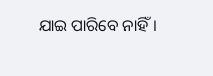ଯାଇ ପାରିବେ ନାହିଁ।